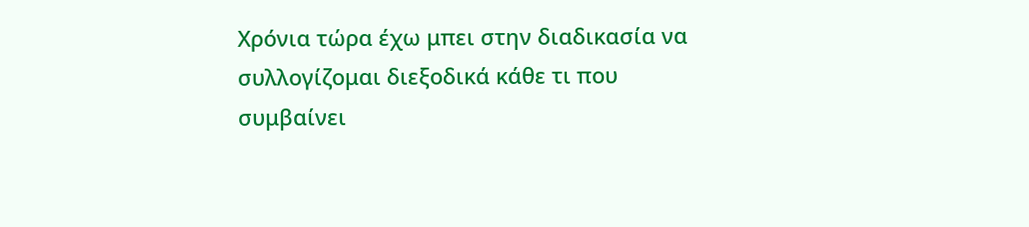Χρόνια τώρα έχω μπει στην διαδικασία να συλλογίζομαι διεξοδικά κάθε τι που συμβαίνει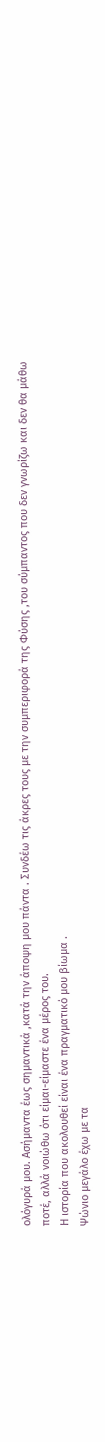ολόγυρά μου. Ασήμαντα έως σημαντικά ,κατά την άποψη μου πάντα . Συνδέω τις άκρες τους με την συμπεριφορά της Φύσης ,του σύμπαντος που δεν γνωρίζω και δεν θα μάθω ποτέ, αλλά νοιώθω ότι είμαι-είμαστε ένα μέρος του.
Η ιστορία που ακολουθεί είναι ένα πραγματικό μου βίωμα .
Ψώνιο μεγάλο έχω με τα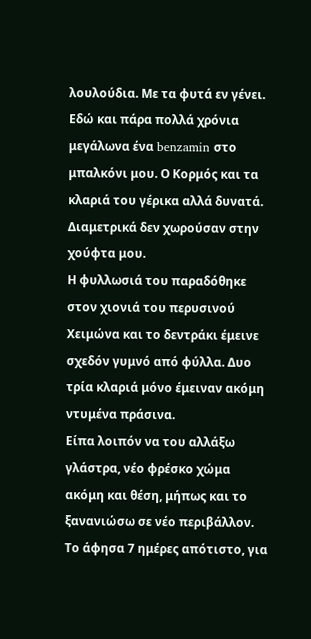λουλούδια. Με τα φυτά εν γένει.
Εδώ και πάρα πολλά χρόνια μεγάλωνα ένα benzamin στο μπαλκόνι μου. Ο Κορμός και τα κλαριά του γέρικα αλλά δυνατά. Διαμετρικά δεν χωρούσαν στην χούφτα μου.
Η φυλλωσιά του παραδόθηκε στον χιονιά του περυσινού Χειμώνα και το δεντράκι έμεινε σχεδόν γυμνό από φύλλα. Δυο τρία κλαριά μόνο έμειναν ακόμη ντυμένα πράσινα.
Είπα λοιπόν να του αλλάξω γλάστρα, νέο φρέσκο χώμα ακόμη και θέση, μήπως και το ξανανιώσω σε νέο περιβάλλον. Το άφησα 7 ημέρες απότιστο, για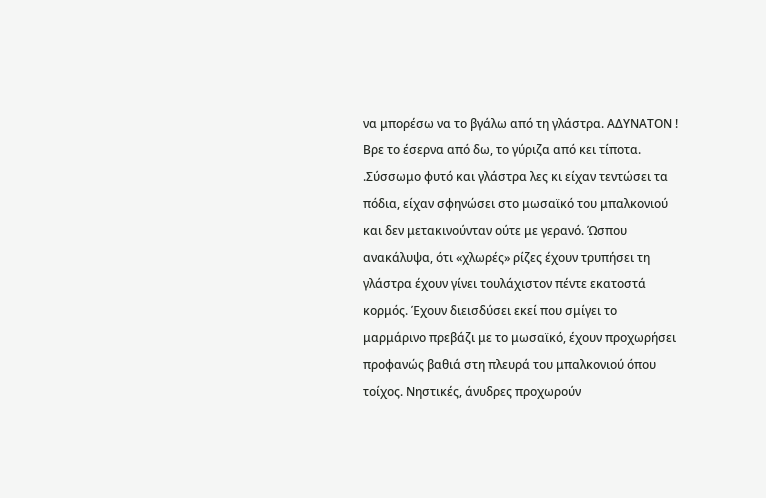να μπορέσω να το βγάλω από τη γλάστρα. ΑΔΥΝΑΤΟΝ ! Βρε το έσερνα από δω, το γύριζα από κει τίποτα. .Σύσσωμο φυτό και γλάστρα λες κι είχαν τεντώσει τα πόδια, είχαν σφηνώσει στο μωσαϊκό του μπαλκονιού και δεν μετακινούνταν ούτε με γερανό. Ώσπου ανακάλυψα, ότι «χλωρές» ρίζες έχουν τρυπήσει τη γλάστρα έχουν γίνει τουλάχιστον πέντε εκατοστά κορμός. Έχουν διεισδύσει εκεί που σμίγει το μαρμάρινο πρεβάζι με το μωσαϊκό, έχουν προχωρήσει προφανώς βαθιά στη πλευρά του μπαλκονιού όπου τοίχος. Νηστικές, άνυδρες προχωρούν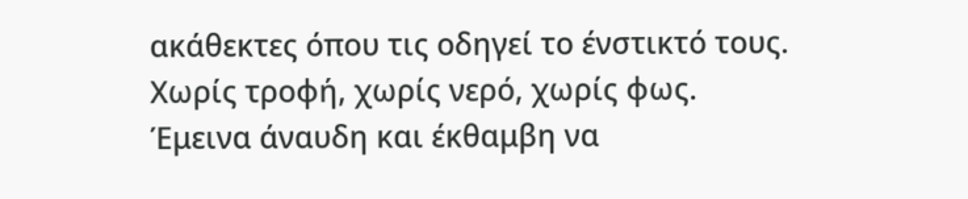ακάθεκτες όπου τις οδηγεί το ένστικτό τους. Χωρίς τροφή, χωρίς νερό, χωρίς φως.
Έμεινα άναυδη και έκθαμβη να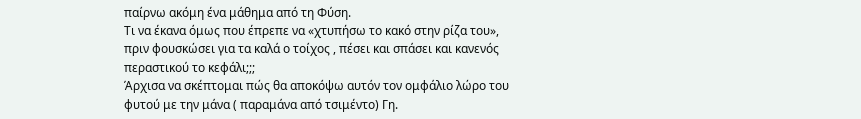παίρνω ακόμη ένα μάθημα από τη Φύση.
Τι να έκανα όμως που έπρεπε να «χτυπήσω το κακό στην ρίζα του», πριν φουσκώσει για τα καλά ο τοίχος , πέσει και σπάσει και κανενός περαστικού το κεφάλι;;;
Άρχισα να σκέπτομαι πώς θα αποκόψω αυτόν τον ομφάλιο λώρο του φυτού με την μάνα ( παραμάνα από τσιμέντο) Γη.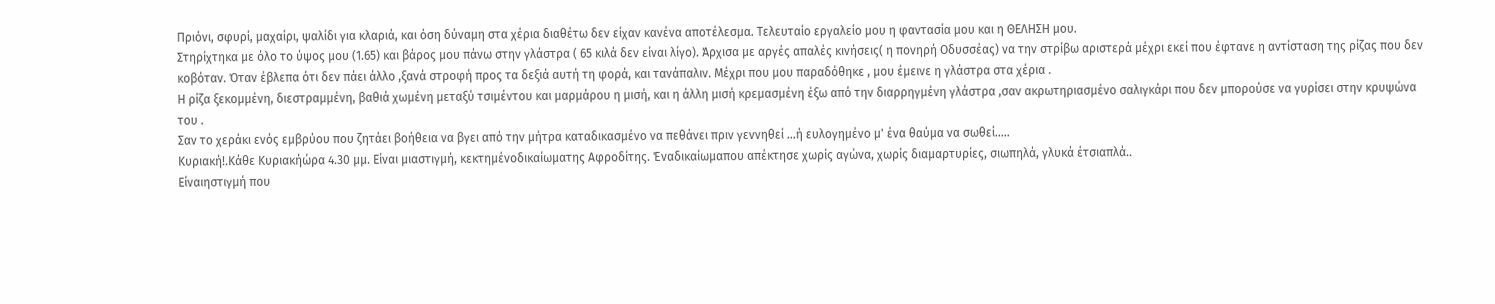Πριόνι, σφυρί, μαχαίρι, ψαλίδι για κλαριά, και όση δύναμη στα χέρια διαθέτω δεν είχαν κανένα αποτέλεσμα. Τελευταίο εργαλείο μου η φαντασία μου και η ΘΕΛΗΣΗ μου.
Στηρίχτηκα με όλο το ύψος μου (1.65) και βάρος μου πάνω στην γλάστρα ( 65 κιλά δεν είναι λίγο). Άρχισα με αργές απαλές κινήσεις( η πονηρή Οδυσσέας) να την στρίβω αριστερά μέχρι εκεί που έφτανε η αντίσταση της ρίζας που δεν κοβόταν. Όταν έβλεπα ότι δεν πάει άλλο ,ξανά στροφή προς τα δεξιά αυτή τη φορά, και τανάπαλιν. Μέχρι που μου παραδόθηκε , μου έμεινε η γλάστρα στα χέρια .
Η ρίζα ξεκομμένη, διεστραμμένη, βαθιά χωμένη μεταξύ τσιμέντου και μαρμάρου η μισή, και η άλλη μισή κρεμασμένη έξω από την διαρρηγμένη γλάστρα ,σαν ακρωτηριασμένο σαλιγκάρι που δεν μπορούσε να γυρίσει στην κρυψώνα του .
Σαν το χεράκι ενός εμβρύου που ζητάει βοήθεια να βγει από την μήτρα καταδικασμένο να πεθάνει πριν γεννηθεί ...ή ευλογημένο μ' ένα θαύμα να σωθεί.....
Κυριακή!.Κάθε Κυριακήώρα 4.30 μμ. Είναι μιαστιγμή, κεκτημένοδικαίωματης Αφροδίτης. Έναδικαίωμαπου απέκτησε χωρίς αγώνα, χωρίς διαμαρτυρίες, σιωπηλά, γλυκά έτσιαπλά..
Είναιηστιγμή που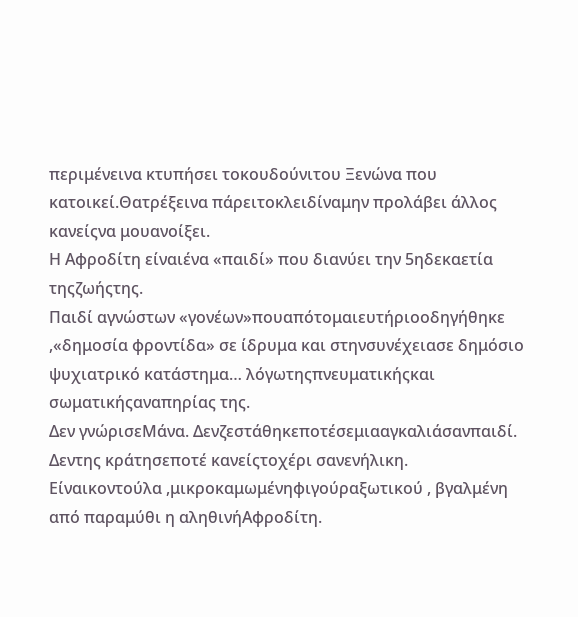περιμένεινα κτυπήσει τοκουδούνιτου Ξενώνα που κατοικεί.Θατρέξεινα πάρειτοκλειδίναμην προλάβει άλλος κανείςνα μουανοίξει.
Η Αφροδίτη είναιένα «παιδί» που διανύει την 5ηδεκαετία τηςζωήςτης.
Παιδί αγνώστων «γονέων»πουαπότομαιευτήριοοδηγήθηκε ,«δημοσία φροντίδα» σε ίδρυμα και στηνσυνέχειασε δημόσιο ψυχιατρικό κατάστημα… λόγωτηςπνευματικήςκαι σωματικήςαναπηρίας της.
Δεν γνώρισεΜάνα. Δενζεστάθηκεποτέσεμιααγκαλιάσανπαιδί. Δεντης κράτησεποτέ κανείςτοχέρι σανενήλικη.
Είναικοντούλα ,μικροκαμωμένηφιγούραξωτικού , βγαλμένη από παραμύθι η αληθινήΑφροδίτη.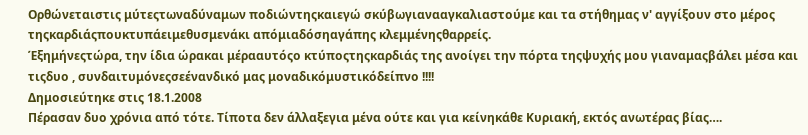Ορθώνεταιστις μύτεςτωναδύναμων ποδιώντηςκαιεγώ σκύβωγιανααγκαλιαστούμε και τα στήθημας ν' αγγίξουν στο μέρος τηςκαρδιάςπουκτυπάειμεθυσμενάκι απόμιαδόσηαγάπης κλεμμένηςθαρρείς.
Έξημήνεςτώρα, την ίδια ώρακαι μέρααυτόςο κτύποςτηςκαρδιάς της ανοίγει την πόρτα τηςψυχής μου γιαναμαςβάλει μέσα και τιςδυο , συνδαιτυμόνεςσεένανδικό μας μοναδικόμυστικόδείπνο !!!!
Δημοσιεύτηκε στις 18.1.2008
Πέρασαν δυο χρόνια από τότε. Τίποτα δεν άλλαξεγια μένα ούτε και για κείνηκάθε Κυριακή, εκτός ανωτέρας βίας….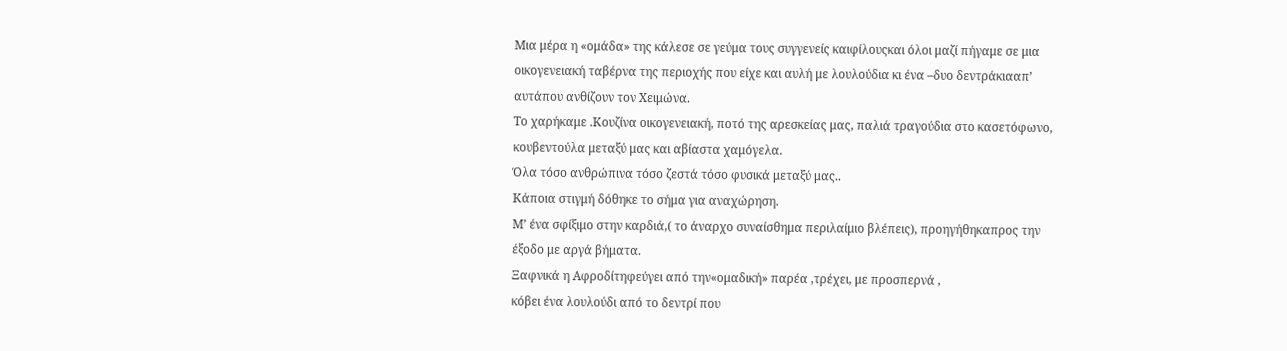Μια μέρα η «ομάδα» της κάλεσε σε γεύμα τους συγγενείς καιφίλουςκαι όλοι μαζί πήγαμε σε μια οικογενειακή ταβέρνα της περιοχής που είχε και αυλή με λουλούδια κι ένα –δυο δεντράκιααπ’ αυτάπου ανθίζουν τον Χειμώνα.
Το χαρήκαμε .Κουζίνα οικογενειακή, ποτό της αρεσκείας μας, παλιά τραγούδια στο κασετόφωνο, κουβεντούλα μεταξύ μας και αβίαστα χαμόγελα.
Όλα τόσο ανθρώπινα τόσο ζεστά τόσο φυσικά μεταξύ μας..
Κάποια στιγμή δόθηκε το σήμα για αναχώρηση.
Μ’ ένα σφίξιμο στην καρδιά,( το άναρχο συναίσθημα περιλαίμιο βλέπεις), προηγήθηκαπρος την έξοδο με αργά βήματα.
Ξαφνικά η Αφροδίτηφεύγει από την«ομαδική» παρέα ,τρέχει, με προσπερνά ,
κόβει ένα λουλούδι από το δεντρί που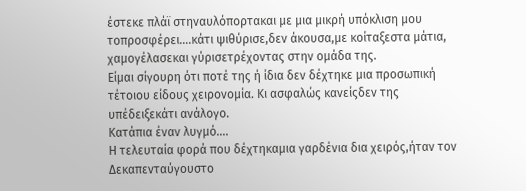έστεκε πλάϊ στηναυλόπορτακαι με μια μικρή υπόκλιση μου τοπροσφέρει….κάτι ψιθύρισε,δεν άκουσα,με κοίταξεστα μάτια, χαμογέλασεκαι γύρισετρέχοντας στην ομάδα της.
Είμαι σίγουρη ότι ποτέ της ή ίδια δεν δέχτηκε μια προσωπική τέτοιου είδους χειρονομία. Κι ασφαλώς κανείςδεν της υπέδειξεκάτι ανάλογο.
Κατάπια έναν λυγμό….
Η τελευταία φορά που δέχτηκαμια γαρδένια δια χειρός,ήταν τον Δεκαπενταύγουστο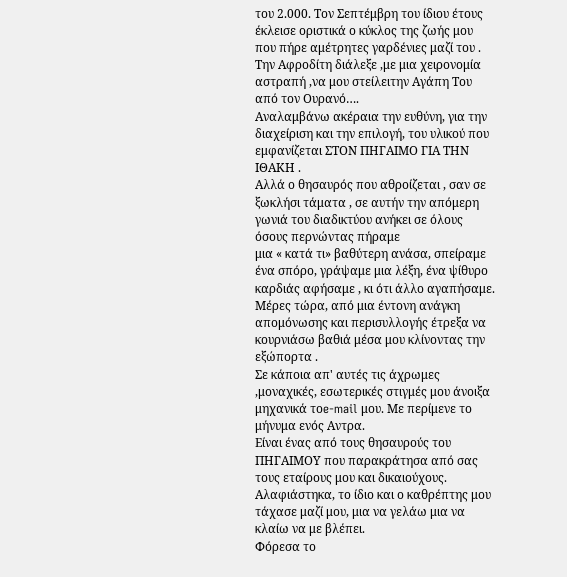του 2.000. Τον Σεπτέμβρη του ίδιου έτους έκλεισε οριστικά ο κύκλος της ζωής μου που πήρε αμέτρητες γαρδένιες μαζί του .
Την Αφροδίτη διάλεξε ,με μια χειρονομία αστραπή ,να μου στείλειτην Αγάπη Του από τον Ουρανό….
Αναλαμβάνω ακέραια την ευθύνη, για την διαχείριση και την επιλογή, του υλικού που εμφανίζεται ΣΤΟΝ ΠΗΓΑΙΜΟ ΓΙΑ ΤΗΝ ΙΘΑΚΗ .
Αλλά ο θησαυρός που αθροίζεται , σαν σε ξωκλήσι τάματα , σε αυτήν την απόμερη γωνιά του διαδικτύου ανήκει σε όλους όσους περνώντας πήραμε
μια « κατά τι» βαθύτερη ανάσα, σπείραμε ένα σπόρο, γράψαμε μια λέξη, ένα ψίθυρο καρδιάς αφήσαμε , κι ότι άλλο αγαπήσαμε.
Μέρες τώρα, από μια έντονη ανάγκη απομόνωσης και περισυλλογής έτρεξα να κουρνιάσω βαθιά μέσα μου κλίνοντας την εξώπορτα .
Σε κάποια απ' αυτές τις άχρωμες ,μοναχικές, εσωτερικές στιγμές μου άνοιξα μηχανικά τοe-mail μου. Με περίμενε το μήνυμα ενός Αντρα.
Είναι ένας από τους θησαυρούς του ΠΗΓΑΙΜΟΥ που παρακράτησα από σας τους εταίρους μου και δικαιούχους.
Αλαφιάστηκα, το ίδιο και ο καθρέπτης μου τάχασε μαζί μου, μια να γελάω μια να κλαίω να με βλέπει.
Φόρεσα το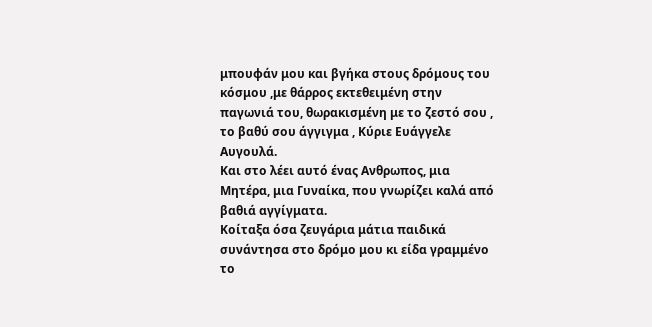μπουφάν μου και βγήκα στους δρόμους του κόσμου ,με θάρρος εκτεθειμένη στην παγωνιά του, θωρακισμένη με το ζεστό σου , το βαθύ σου άγγιγμα , Κύριε Ευάγγελε Αυγουλά.
Και στο λέει αυτό ένας Ανθρωπος, μια Μητέρα, μια Γυναίκα, που γνωρίζει καλά από βαθιά αγγίγματα.
Κοίταξα όσα ζευγάρια μάτια παιδικά συνάντησα στο δρόμο μου κι είδα γραμμένο το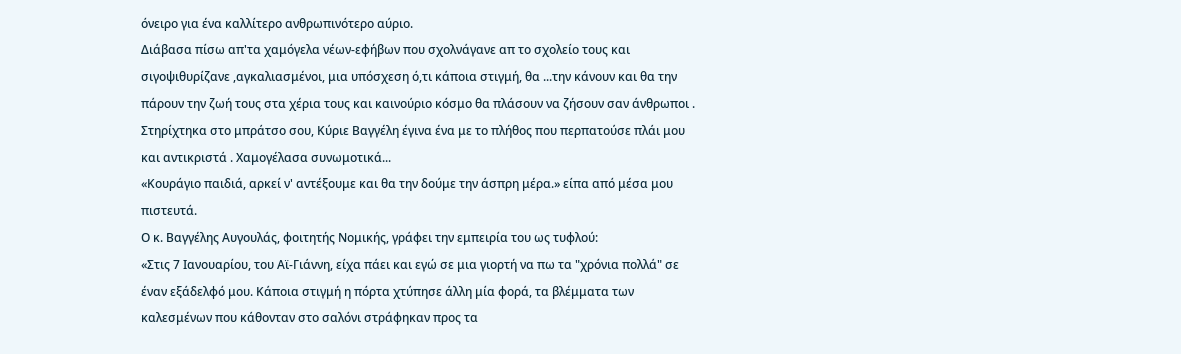όνειρο για ένα καλλίτερο ανθρωπινότερο αύριο.
Διάβασα πίσω απ'τα χαμόγελα νέων-εφήβων που σχολνάγανε απ το σχολείο τους και σιγοψιθυρίζανε ,αγκαλιασμένοι, μια υπόσχεση ό,τι κάποια στιγμή, θα ...την κάνουν και θα την πάρουν την ζωή τους στα χέρια τους και καινούριο κόσμο θα πλάσουν να ζήσουν σαν άνθρωποι .
Στηρίχτηκα στο μπράτσο σου, Κύριε Βαγγέλη έγινα ένα με το πλήθος που περπατούσε πλάι μου και αντικριστά . Χαμογέλασα συνωμοτικά...
«Κουράγιο παιδιά, αρκεί ν' αντέξουμε και θα την δούμε την άσπρη μέρα.» είπα από μέσα μου πιστευτά.
Ο κ. Βαγγέλης Αυγουλάς, φοιτητής Νομικής, γράφει την εμπειρία του ως τυφλού:
«Στις 7 Ιανουαρίου, του Αϊ-Γιάννη, είχα πάει και εγώ σε μια γιορτή να πω τα "χρόνια πολλά" σε έναν εξάδελφό μου. Κάποια στιγμή η πόρτα χτύπησε άλλη μία φορά, τα βλέμματα των καλεσμένων που κάθονταν στο σαλόνι στράφηκαν προς τα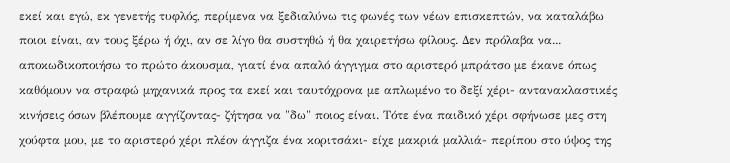εκεί και εγώ, εκ γενετής τυφλός, περίμενα να ξεδιαλύνω τις φωνές των νέων επισκεπτών, να καταλάβω ποιοι είναι, αν τους ξέρω ή όχι, αν σε λίγο θα συστηθώ ή θα χαιρετήσω φίλους. Δεν πρόλαβα να... αποκωδικοποιήσω το πρώτο άκουσμα, γιατί ένα απαλό άγγιγμα στο αριστερό μπράτσο με έκανε όπως καθόμουν να στραφώ μηχανικά προς τα εκεί και ταυτόχρονα με απλωμένο το δεξί χέρι- αντανακλαστικές κινήσεις όσων βλέπουμε αγγίζοντας- ζήτησα να "δω" ποιος είναι. Τότε ένα παιδικό χέρι σφήνωσε μες στη χούφτα μου, με το αριστερό χέρι πλέον άγγιζα ένα κοριτσάκι- είχε μακριά μαλλιά- περίπου στο ύψος της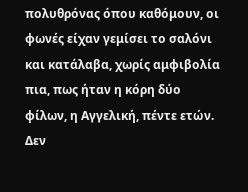πολυθρόνας όπου καθόμουν, οι φωνές είχαν γεμίσει το σαλόνι και κατάλαβα, χωρίς αμφιβολία πια, πως ήταν η κόρη δύο φίλων, η Αγγελική, πέντε ετών. Δεν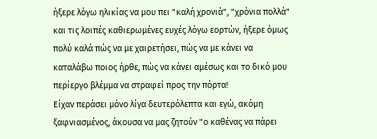ήξερε λόγω ηλικίας να μου πει "καλή χρονιά", "χρόνια πολλά" και τις λοιπές καθιερωμένες ευχές λόγω εορτών, ήξερε όμως πολύ καλά πώς να με χαιρετήσει, πώς να με κάνει να καταλάβω ποιος ήρθε, πώς να κάνει αμέσως και το δικό μου περίεργο βλέμμα να στραφεί προς την πόρτα!
Είχαν περάσει μόνο λίγα δευτερόλεπτα και εγώ, ακόμη ξαφνιασμένος, άκουσα να μας ζητούν "ο καθένας να πάρει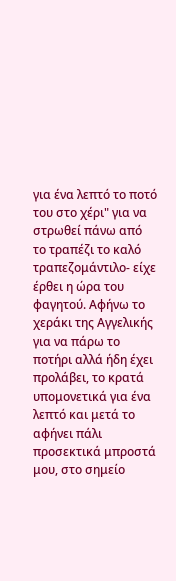για ένα λεπτό το ποτό του στο χέρι" για να στρωθεί πάνω από το τραπέζι το καλό τραπεζομάντιλο- είχε έρθει η ώρα του φαγητού. Αφήνω το χεράκι της Αγγελικής για να πάρω το ποτήρι αλλά ήδη έχει προλάβει, το κρατά υπομονετικά για ένα λεπτό και μετά το αφήνει πάλι προσεκτικά μπροστά μου, στο σημείο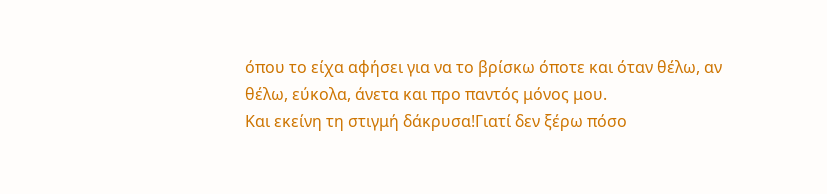όπου το είχα αφήσει για να το βρίσκω όποτε και όταν θέλω, αν θέλω, εύκολα, άνετα και προ παντός μόνος μου.
Και εκείνη τη στιγμή δάκρυσα!Γιατί δεν ξέρω πόσο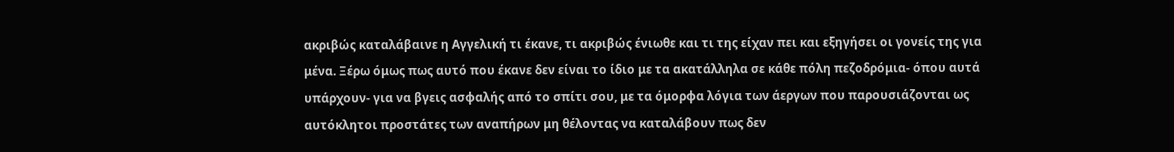ακριβώς καταλάβαινε η Αγγελική τι έκανε, τι ακριβώς ένιωθε και τι της είχαν πει και εξηγήσει οι γονείς της για μένα. Ξέρω όμως πως αυτό που έκανε δεν είναι το ίδιο με τα ακατάλληλα σε κάθε πόλη πεζοδρόμια- όπου αυτά υπάρχουν- για να βγεις ασφαλής από το σπίτι σου, με τα όμορφα λόγια των άεργων που παρουσιάζονται ως αυτόκλητοι προστάτες των αναπήρων μη θέλοντας να καταλάβουν πως δεν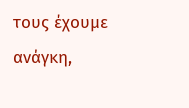τους έχουμε ανάγκη,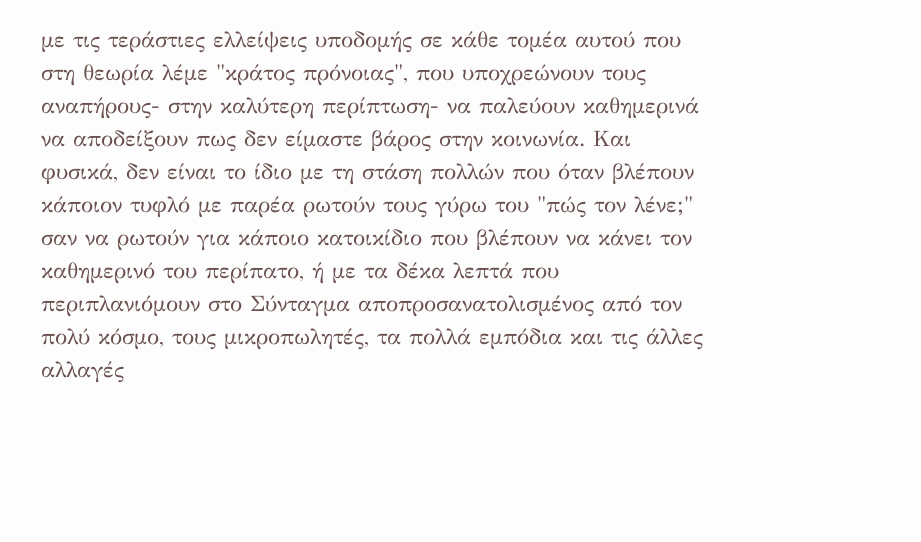με τις τεράστιες ελλείψεις υποδομής σε κάθε τομέα αυτού που στη θεωρία λέμε "κράτος πρόνοιας", που υποχρεώνουν τους αναπήρους- στην καλύτερη περίπτωση- να παλεύουν καθημερινά να αποδείξουν πως δεν είμαστε βάρος στην κοινωνία. Και φυσικά, δεν είναι το ίδιο με τη στάση πολλών που όταν βλέπουν κάποιον τυφλό με παρέα ρωτούν τους γύρω του "πώς τον λένε;" σαν να ρωτούν για κάποιο κατοικίδιο που βλέπουν να κάνει τον καθημερινό του περίπατο, ή με τα δέκα λεπτά που περιπλανιόμουν στο Σύνταγμα αποπροσανατολισμένος από τον πολύ κόσμο, τους μικροπωλητές, τα πολλά εμπόδια και τις άλλες αλλαγές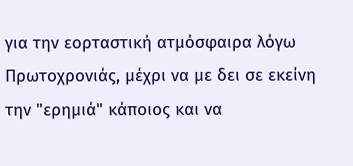για την εορταστική ατμόσφαιρα λόγω Πρωτοχρονιάς, μέχρι να με δει σε εκείνη την "ερημιά" κάποιος και να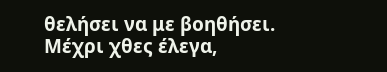θελήσει να με βοηθήσει.
Μέχρι χθες έλεγα,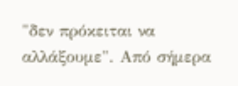"δεν πρόκειται να αλλάξουμε". Από σήμερα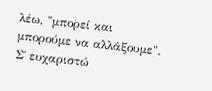λέω, "μπορεί και μπορούμε να αλλάξουμε". Σ΄ ευχαριστώ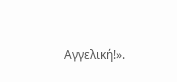Αγγελική!».